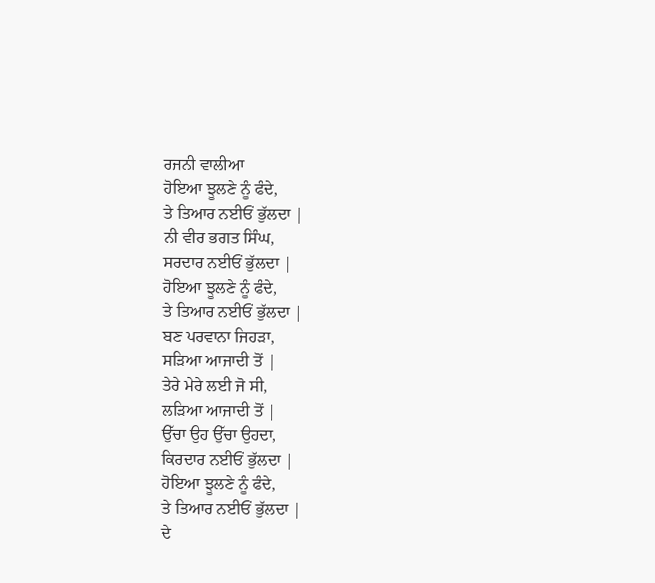ਰਜਨੀ ਵਾਲੀਆ
ਹੋਇਆ ਝੂਲਣੇ ਨੂੰ ਫੰਦੇ,
ਤੇ ਤਿਆਰ ਨਈਓਂ ਭੁੱਲਦਾ |
ਨੀ ਵੀਰ ਭਗਤ ਸਿੰਘ,
ਸਰਦਾਰ ਨਈਓਂ ਭੁੱਲਦਾ |
ਹੋਇਆ ਝੂਲਣੇ ਨੂੰ ਫੰਦੇ,
ਤੇ ਤਿਆਰ ਨਈਓਂ ਭੁੱਲਦਾ |
ਬਣ ਪਰਵਾਨਾ ਜਿਹੜਾ,
ਸੜਿਆ ਆਜਾਦੀ ਤੋਂ |
ਤੇਰੇ ਮੇਰੇ ਲਈ ਜੋ ਸੀ,
ਲੜਿਆ ਆਜਾਦੀ ਤੋਂ |
ਉੱਚਾ ਉਹ ਉੱਚਾ ਉਹਦਾ,
ਕਿਰਦਾਰ ਨਈਓਂ ਭੁੱਲਦਾ |
ਹੋਇਆ ਝੂਲਣੇ ਨੂੰ ਫੰਦੇ,
ਤੇ ਤਿਆਰ ਨਈਓਂ ਭੁੱਲਦਾ |
ਦੇ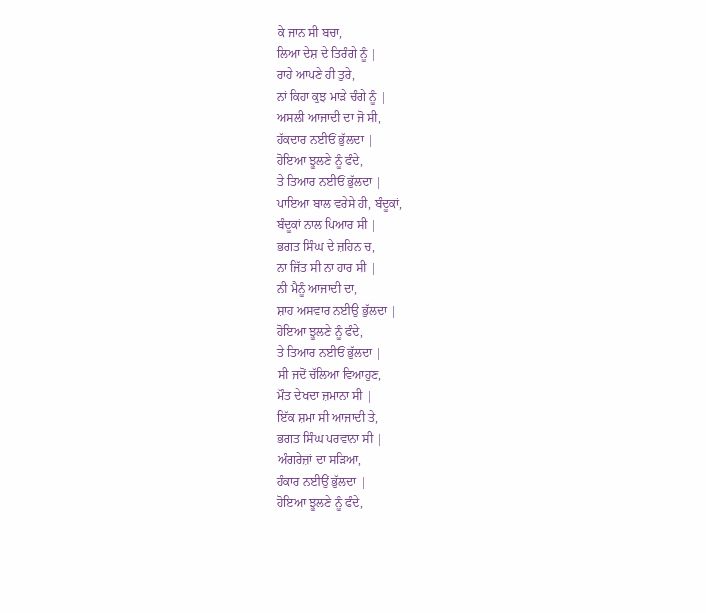ਕੇ ਜਾਨ ਸੀ ਬਚਾ,
ਲਿਆ ਦੇਸ਼ ਦੇ ਤਿਰੰਗੇ ਨੂੰ |
ਰਾਹੇ ਆਪਣੇ ਹੀ ਤੁਰੇ,
ਨਾਂ ਕਿਹਾ ਕੁਝ ਮਾੜੇ ਚੰਗੇ ਨੂੰ |
ਅਸਲੀ ਆਜਾਦੀ ਦਾ ਜੋ ਸੀ,
ਹੱਕਦਾਰ ਨਈਓਂ ਭੁੱਲਦਾ |
ਹੋਇਆ ਝੂਲਣੇ ਨੂੰ ਫੰਦੇ,
ਤੇ ਤਿਆਰ ਨਈਓਂ ਭੁੱਲਦਾ |
ਪਾਇਆ ਬਾਲ ਵਰੇਸੇ ਹੀ, ਬੰਦੂਕਾਂ,
ਬੰਦੂਕਾਂ ਨਾਲ ਪਿਆਰ ਸੀ |
ਭਗਤ ਸਿੰਘ ਦੇ ਜ਼ਹਿਨ ਚ,
ਨਾ ਜਿੱਤ ਸੀ ਨਾ ਹਾਰ ਸੀ |
ਨੀ ਮੈਨੂੰ ਆਜਾਦੀ ਦਾ,
ਸ਼ਾਹ ਅਸਵਾਰ ਨਈਉ ਭੁੱਲਦਾ |
ਹੋਇਆ ਝੂਲਣੇ ਨੂੰ ਫੰਦੇ,
ਤੇ ਤਿਆਰ ਨਈਓਂ ਭੁੱਲਦਾ |
ਸੀ ਜਦੋਂ ਚੱਲਿਆ ਵਿਆਹੁਣ,
ਮੌਤ ਦੇਖਦਾ ਜ਼ਮਾਨਾ ਸੀ |
ਇੱਕ ਸ਼ਮਾ ਸੀ ਆਜਾਦੀ ਤੇ,
ਭਗਤ ਸਿੰਘ ਪਰਵਾਨਾ ਸੀ |
ਅੰਗਰੇਜ਼ਾਂ ਦਾ ਸੜਿਆ,
ਹੰਕਾਰ ਨਈਉਂ ਭੁੱਲਦਾ |
ਹੋਇਆ ਝੂਲਣੇ ਨੂੰ ਫੰਦੇ,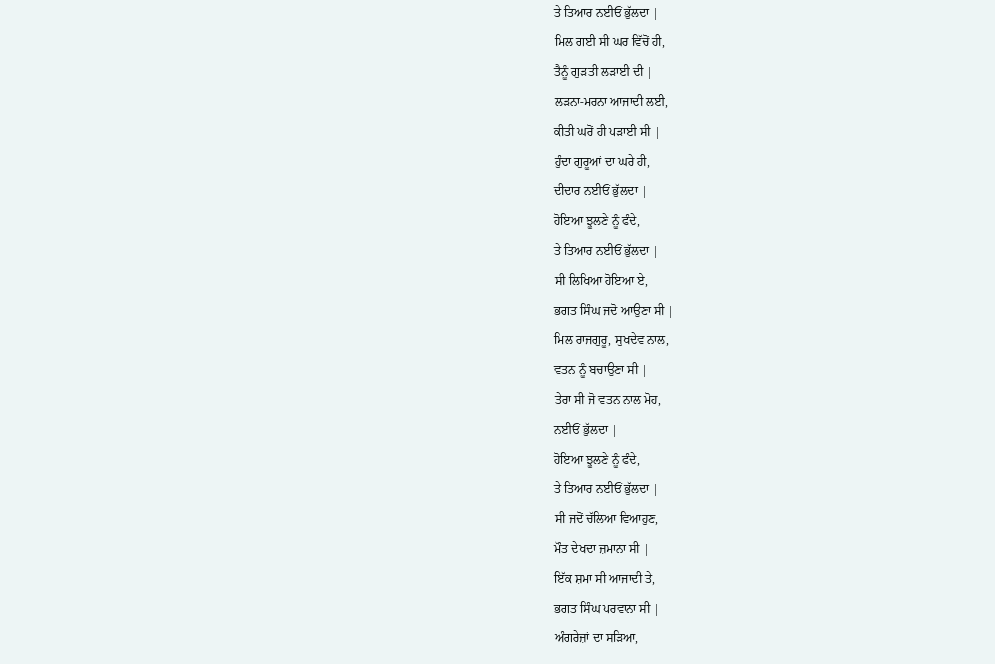ਤੇ ਤਿਆਰ ਨਈਓਂ ਭੁੱਲਦਾ |
ਮਿਲ ਗਈ ਸੀ ਘਰ ਵਿੱਚੋਂ ਹੀ,
ਤੈਨੂੰ ਗੁੜਤੀ ਲੜਾਈ ਦੀ |
ਲੜਨਾ-ਮਰਨਾ ਆਜਾਦੀ ਲਈ,
ਕੀਤੀ ਘਰੋਂ ਹੀ ਪੜਾਈ ਸੀ |
ਹੁੰਦਾ ਗੁਰੂਆਂ ਦਾ ਘਰੇ ਹੀ,
ਦੀਦਾਰ ਨਈਓਂ ਭੁੱਲਦਾ |
ਹੋਇਆ ਝੂਲਣੇ ਨੂੰ ਫੰਦੇ,
ਤੇ ਤਿਆਰ ਨਈਓਂ ਭੁੱਲਦਾ |
ਸੀ ਲਿਖਿਆ ਹੋਇਆ ਏ,
ਭਗਤ ਸਿੰਘ ਜਦੋ ਆਉਣਾ ਸੀ |
ਮਿਲ ਰਾਜਗੁਰੂ, ਸੁਖਦੇਵ ਨਾਲ,
ਵਤਨ ਨੂੰ ਬਚਾਉਣਾ ਸੀ |
ਤੇਰਾ ਸੀ ਜੋ ਵਤਨ ਨਾਲ ਮੋਹ,
ਨਈਓਂ ਭੁੱਲਦਾ |
ਹੋਇਆ ਝੂਲਣੇ ਨੂੰ ਫੰਦੇ,
ਤੇ ਤਿਆਰ ਨਈਓਂ ਭੁੱਲਦਾ |
ਸੀ ਜਦੋਂ ਚੱਲਿਆ ਵਿਆਹੁਣ,
ਮੌਤ ਦੇਖਦਾ ਜ਼ਮਾਨਾ ਸੀ |
ਇੱਕ ਸ਼ਮਾ ਸੀ ਆਜਾਦੀ ਤੇ,
ਭਗਤ ਸਿੰਘ ਪਰਵਾਨਾ ਸੀ |
ਅੰਗਰੇਜ਼ਾਂ ਦਾ ਸੜਿਆ,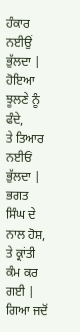ਹੰਕਾਰ ਨਈਉਂ ਭੁੱਲਦਾ |
ਹੋਇਆ ਝੂਲਣੇ ਨੂੰ ਫੰਦੇ,
ਤੇ ਤਿਆਰ ਨਈਓਂ ਭੁੱਲਦਾ |
ਭਗਤ ਸਿੰਘ ਦੇ ਨਾਲ ਹੋਸ਼,
ਤੇ ਕ੍ਰਾਂਤੀ ਕੰਮ ਕਰ ਗਈ |
ਗਿਆ ਜਦੋਂ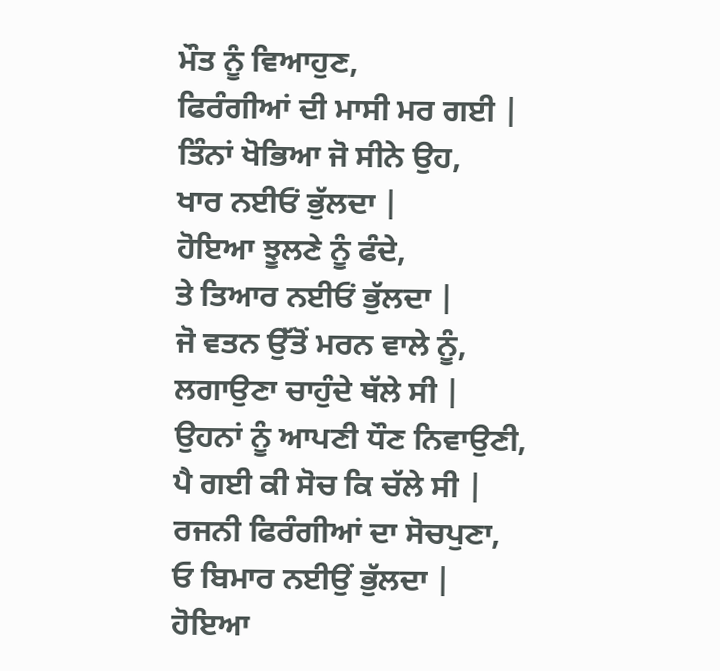ਮੌਤ ਨੂੰ ਵਿਆਹੁਣ,
ਫਿਰੰਗੀਆਂ ਦੀ ਮਾਸੀ ਮਰ ਗਈ |
ਤਿੰਨਾਂ ਖੋਭਿਆ ਜੋ ਸੀਨੇ ਉਹ,
ਖਾਰ ਨਈਓਂ ਭੁੱਲਦਾ |
ਹੋਇਆ ਝੂਲਣੇ ਨੂੰ ਫੰਦੇ,
ਤੇ ਤਿਆਰ ਨਈਓਂ ਭੁੱਲਦਾ |
ਜੋ ਵਤਨ ਉੱਤੋਂ ਮਰਨ ਵਾਲੇ ਨੂੰ,
ਲਗਾਉਣਾ ਚਾਹੁੰਦੇ ਥੱਲੇ ਸੀ |
ਉਹਨਾਂ ਨੂੰ ਆਪਣੀ ਧੌਣ ਨਿਵਾਉਣੀ,
ਪੈ ਗਈ ਕੀ ਸੋਚ ਕਿ ਚੱਲੇ ਸੀ |
ਰਜਨੀ ਫਿਰੰਗੀਆਂ ਦਾ ਸੋਚਪੁਣਾ,
ਓ ਬਿਮਾਰ ਨਈਉਂ ਭੁੱਲਦਾ |
ਹੋਇਆ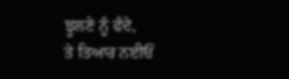ਝੂਲਣੇ ਨੂੰ ਫੰਦੇ,
ਤੇ ਤਿਆਰ ਨਈਓਂ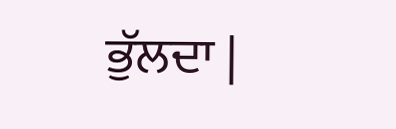ਭੁੱਲਦਾ |